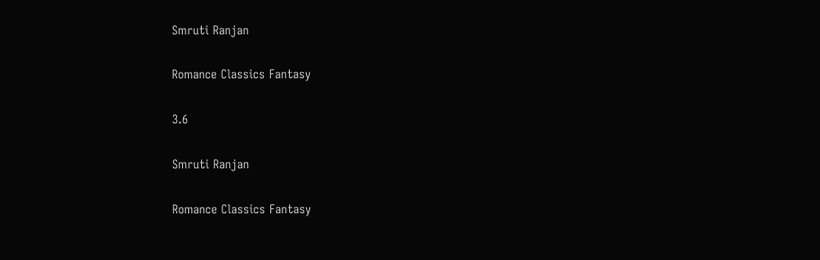Smruti Ranjan

Romance Classics Fantasy

3.6

Smruti Ranjan

Romance Classics Fantasy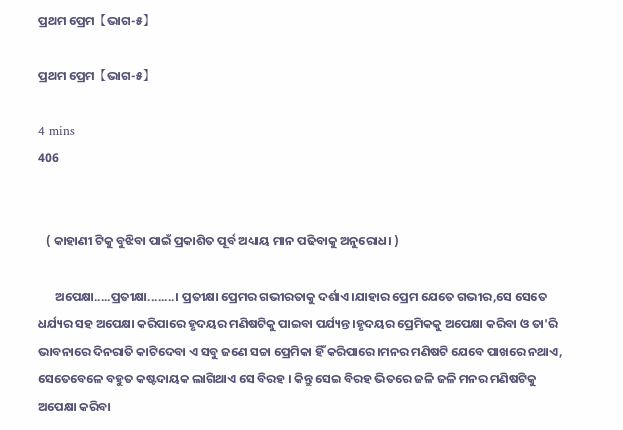ପ୍ରଥମ ପ୍ରେମ【ଭାଗ-୫】

ପ୍ରଥମ ପ୍ରେମ【ଭାଗ-୫】

4 mins
406


   ( କାହାଣୀ ଟିକୁ ବୁଝିବା ପାଇଁ ପ୍ରକାଶିତ ପୂର୍ବ ଅଧ୍ୟାୟ ମାନ ପଢିବାକୁ ଅନୁରୋଧ। )

      ଅପେକ୍ଷା.....ପ୍ରତୀକ୍ଷା........। ପ୍ରତୀକ୍ଷା ପ୍ରେମର ଗଭୀରତାକୁ ଦର୍ଶାଏ।ଯାହାର ପ୍ରେମ ଯେତେ ଗଭୀର,ସେ ସେତେ ଧର୍ଯ୍ୟର ସହ ଅପେକ୍ଷା କରିପାରେ ହୃଦୟର ମଣିଷଟିକୁ ପାଇବା ପର୍ଯ୍ୟନ୍ତ।ହୃଦୟର ପ୍ରେମିକକୁ ଅପେକ୍ଷା କରିବା ଓ ତା'ରି ଭାବନାରେ ଦିନରାତି କାଟିଦେବା ଏ ସବୁ ଜଣେ ସଚ୍ଚା ପ୍ରେମିକା ହିଁ କରିପାରେ।ମନର ମଣିଷଟି ଯେବେ ପାଖରେ ନଥାଏ, ସେତେବେଳେ ବହୁତ କଷ୍ଟଦାୟକ ଲାଗିଥାଏ ସେ ବିରହ । କିନ୍ତୁ ସେଇ ବିରହ ଭିତରେ ଜଳି ଜଳି ମନର ମଣିଷଟିକୁ ଅପେକ୍ଷା କରିବା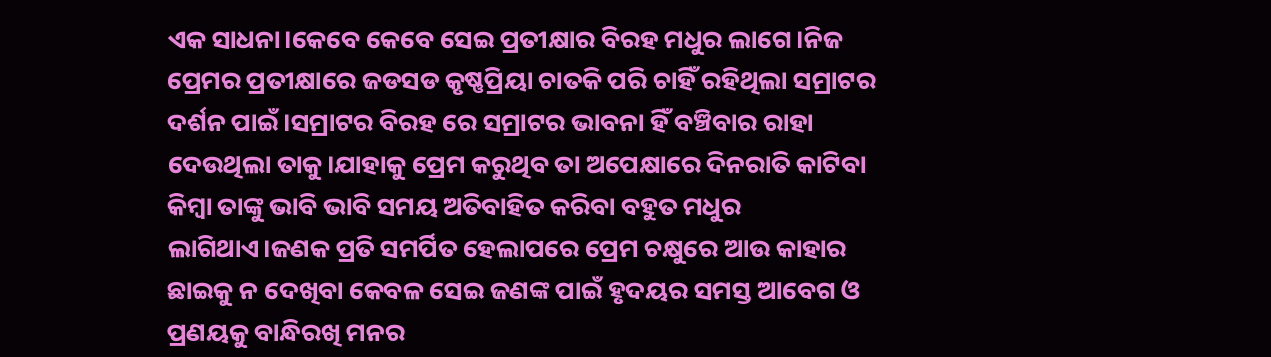ଏକ ସାଧନା।କେବେ କେବେ ସେଇ ପ୍ରତୀକ୍ଷାର ବିରହ ମଧୁର ଲାଗେ।ନିଜ ପ୍ରେମର ପ୍ରତୀକ୍ଷାରେ ଜଡସଡ କୃଷ୍ଣପ୍ରିୟା ଚାତକି ପରି ଚାହିଁ ରହିଥିଲା ସମ୍ରାଟର ଦର୍ଶନ ପାଇଁ।ସମ୍ରାଟର ବିରହ ରେ ସମ୍ରାଟର ଭାବନା ହିଁ ବଞ୍ଚିବାର ରାହା ଦେଉଥିଲା ତାକୁ।ଯାହାକୁ ପ୍ରେମ କରୁଥିବ ତା ଅପେକ୍ଷାରେ ଦିନରାତି କାଟିବା କିମ୍ବା ତାଙ୍କୁ ଭାବି ଭାବି ସମୟ ଅତିବାହିତ କରିବା ବହୁତ ମଧୁର ଲାଗିଥାଏ।ଜଣକ ପ୍ରତି ସମର୍ପିତ ହେଲାପରେ ପ୍ରେମ ଚକ୍ଷୁରେ ଆଉ କାହାର ଛାଇକୁ ନ ଦେଖିବା କେବଳ ସେଇ ଜଣଙ୍କ ପାଇଁ ହୃଦୟର ସମସ୍ତ ଆବେଗ ଓ ପ୍ରଣୟକୁ ବାନ୍ଧିରଖି ମନର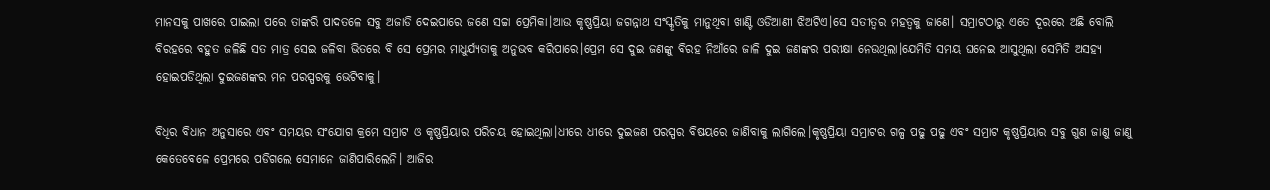ମାନସକୁ ପାଖରେ ପାଇଲା ପରେ ତାଙ୍କରି ପାଦତଳେ ସବୁ ଅଜାଡି ଦେଇପାରେ ଜଣେ ସଚ୍ଚା ପ୍ରେମିକା।ଆଉ କୃଷ୍ଣପ୍ରିୟା ଜଗନ୍ନାଥ ସଂସ୍କୃତିକୁ ମାନୁଥିବା ଖାଣ୍ଟି ଓଡିଆଣୀ ଝିଅଟିଏ।ସେ ସତୀତ୍ବର ମହତ୍ବକୁ ଜାଣେ। ସମ୍ରାଟଠାରୁ ଏତେ ଦୂରରେ ଅଛି ବୋଲି ବିରହରେ ବହୁତ ଜଳିଛି ସତ ମାତ୍ର ସେଇ ଜଳିବା ଭିତରେ ବି ସେ ପ୍ରେମର ମାଧୁର୍ଯ୍ୟତାକୁ ଅନୁଭବ କରିପାରେ।ପ୍ରେମ ସେ ଦୁଇ ଜଣଙ୍କୁ ବିରହ ନିଆଁରେ ଜାଳି ଦୁଇ ଜଣଙ୍କର ପରୀକ୍ଷା ନେଉଥିଲା।ଯେମିତି ସମୟ ଘନେଇ ଆସୁଥିଲା ସେମିତି ଅସହ୍ୟ ହୋଇପଡିଥିଲା ଦୁଇଜଣଙ୍କର ମନ ପରସ୍ପରକୁ ଭେଟିବାକୁ।

ବିଧିର ବିଧାନ ଅନୁସାରେ ଏବଂ ସମୟର ସଂଯୋଗ କ୍ରମେ ସମ୍ରାଟ ଓ କୃଷ୍ଣପ୍ରିୟାର ପରିଚୟ ହୋଇଥିଲା।ଧୀରେ ଧୀରେ ଦୁଇଜଣ ପରସ୍ପର ବିଷୟରେ ଜାଣିବାକୁ ଲାଗିଲେ।କୃଷ୍ଣପ୍ରିୟା ସମ୍ରାଟର ଗଳ୍ପ ପଢୁ ପଢୁ ଏବଂ ସମ୍ରାଟ କୃଷ୍ଣପ୍ରିୟାର ସବୁ ଗୁଣ ଜାଣୁ ଜାଣୁ କେତେବେଳେ ପ୍ରେମରେ ପଡିଗଲେ ସେମାନେ ଜାଣିପାରିଲେନି। ଆଜିର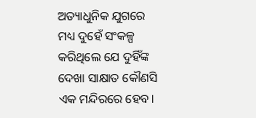ଅତ୍ୟାଧୁନିକ ଯୁଗରେ ମଧ୍ୟ ଦୁହେଁ ସଂକଳ୍ପ କରିଥିଲେ ଯେ ଦୁହିଁଙ୍କ ଦେଖା ସାକ୍ଷାତ କୌଣସି ଏକ ମନ୍ଦିରରେ ହେବ।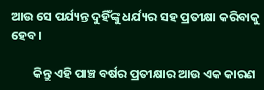ଆଉ ସେ ପର୍ଯ୍ୟନ୍ତ ଦୁହିଁଙ୍କୁ ଧର୍ଯ୍ୟର ସହ ପ୍ରତୀକ୍ଷା କରିବାକୁ ହେବ।

        କିନ୍ତୁ ଏହି ପାଞ୍ଚ ବର୍ଷର ପ୍ରତୀକ୍ଷାର ଆଉ ଏକ କାରଣ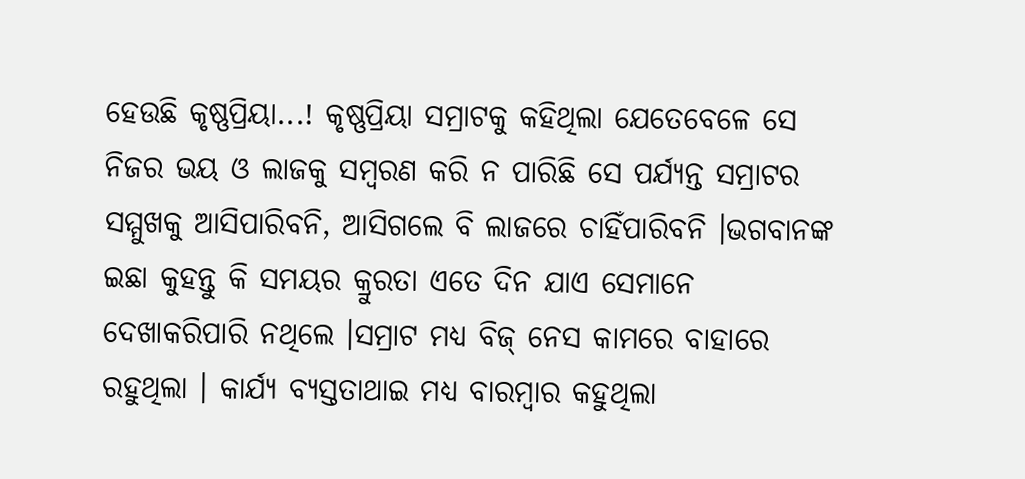ହେଉଛି କୃଷ୍ଣପ୍ରିୟା...! କୃଷ୍ଣପ୍ରିୟା ସମ୍ରାଟକୁ କହିଥିଲା ଯେତେବେଳେ ସେ ନିଜର ଭୟ ଓ ଲାଜକୁ ସମ୍ବରଣ କରି ନ ପାରିଛି ସେ ପର୍ଯ୍ୟନ୍ତ ସମ୍ରାଟର ସମ୍ମୁଖକୁ ଆସିପାରିବନି, ଆସିଗଲେ ବି ଲାଜରେ ଚାହିଁପାରିବନି ।ଭଗବାନଙ୍କ ଇଛା କୁହନ୍ତୁ କି ସମୟର କ୍ରୁରତା ଏତେ ଦିନ ଯାଏ ସେମାନେ ଦେଖାକରିପାରି ନଥିଲେ ।ସମ୍ରାଟ ମଧ୍ୟ ବିଜ୍ ନେସ କାମରେ ବାହାରେ ରହୁଥିଲା । କାର୍ଯ୍ୟ ବ୍ୟସ୍ତତାଥାଇ ମଧ୍ୟ ବାରମ୍ବାର କହୁଥିଲା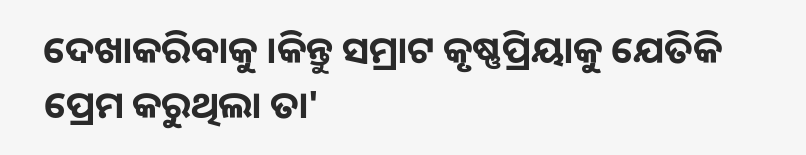ଦେଖାକରିବାକୁ ।କିନ୍ତୁ ସମ୍ରାଟ କୃଷ୍ଣପ୍ରିୟାକୁ ଯେତିକି ପ୍ରେମ କରୁଥିଲା ତା'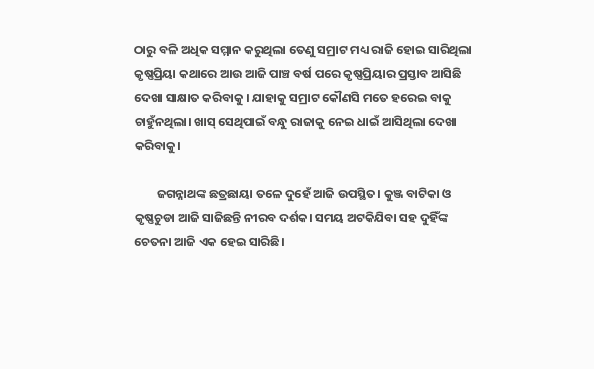ଠାରୁ ବଳି ଅଧିକ ସମ୍ମାନ କରୁଥିଲା ତେଣୁ ସମ୍ରାଟ ମଧ୍ୟ ରାଜି ହୋଇ ସାରିଥିଲା କୃଷ୍ଣପ୍ରିୟା କଥାରେ ଆଉ ଆଜି ପାଞ୍ଚ ବର୍ଷ ପରେ କୃଷ୍ଣପ୍ରିୟାର ପ୍ରସ୍ତାବ ଆସିଛି ଦେଖା ସାକ୍ଷାତ କରିବାକୁ । ଯାହାକୁ ସମ୍ରାଟ କୌଣସି ମତେ ହରେଇ ବାକୁ ଚାହୁଁନଥିଲା। ଖାସ୍ ସେଥିପାଇଁ ବନ୍ଧୁ ରାଜାକୁ ନେଇ ଧାଇଁ ଆସିଥିଲା ଦେଖା କରିବାକୁ।

        ଜଗନ୍ନାଥଙ୍କ ଛତ୍ରଛାୟା ତଳେ ଦୁହେଁ ଆଜି ଉପସ୍ଥିତ। କୁଞ୍ଜ ବାଟିକା ଓ କୃଷ୍ଣଚୁଡା ଆଜି ସାଜିଛନ୍ତି ନୀରବ ଦର୍ଶକ। ସମୟ ଅଟକିଯିବା ସହ ଦୁହିଁଙ୍କ ଚେତନା ଆଜି ଏକ ହେଇ ସାରିଛି।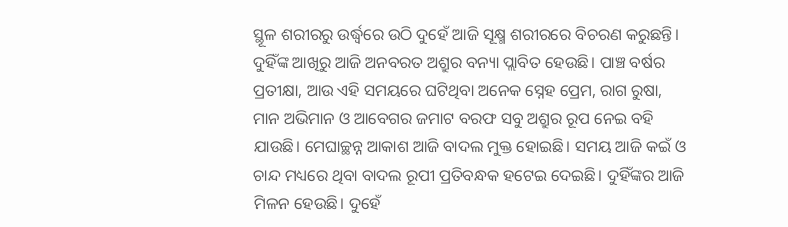ସ୍ଥୂଳ ଶରୀରରୁ ଉର୍ଦ୍ଧ୍ୱରେ ଉଠି ଦୁହେଁ ଆଜି ସୂକ୍ଷ୍ମ ଶରୀରରେ ବିଚରଣ କରୁଛନ୍ତି। ଦୁହିଁଙ୍କ ଆଖିରୁ ଆଜି ଅନବରତ ଅଶ୍ରୁର ବନ୍ୟା ପ୍ଲାବିତ ହେଉଛି। ପାଞ୍ଚ ବର୍ଷର ପ୍ରତୀକ୍ଷା, ଆଉ ଏହି ସମୟରେ ଘଟିଥିବା ଅନେକ ସ୍ନେହ ପ୍ରେମ, ରାଗ ରୁଷା, ମାନ ଅଭିମାନ ଓ ଆବେଗର ଜମାଟ ବରଫ ସବୁ ଅଶ୍ରୁର ରୂପ ନେଇ ବହି ଯାଉଛି। ମେଘାଚ୍ଛନ୍ନ ଆକାଶ ଆଜି ବାଦଲ ମୁକ୍ତ ହୋଇଛି। ସମୟ ଆଜି କଇଁ ଓ ଚାନ୍ଦ ମଧ୍ୟରେ ଥିବା ବାଦଲ ରୂପୀ ପ୍ରତିବନ୍ଧକ ହଟେଇ ଦେଇଛି। ଦୁହିଁଙ୍କର ଆଜି ମିଳନ ହେଉଛି। ଦୁହେଁ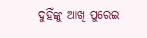ଦୁହିଁଙ୍କୁ ଆଖି ପୁରେଇ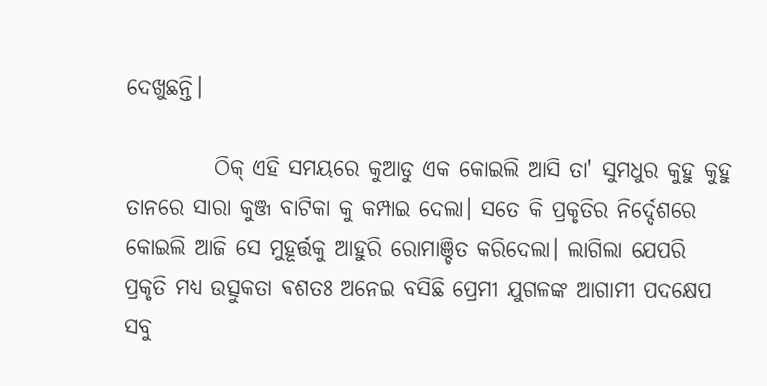ଦେଖୁଛନ୍ତି।

          ଠିକ୍ ଏହି ସମୟରେ କୁଆଡୁ ଏକ କୋଇଲି ଆସି ତା' ସୁମଧୁର କୁହୁ କୁହୁ ତାନରେ ସାରା କୁଞ୍ଜ ବାଟିକା କୁ କମ୍ପାଇ ଦେଲା। ସତେ କି ପ୍ରକୃତିର ନିର୍ଦ୍ଦେଶରେ କୋଇଲି ଆଜି ସେ ମୁହୂର୍ତ୍ତକୁ ଆହୁରି ରୋମାଞ୍ଚିତ କରିଦେଲା। ଲାଗିଲା ଯେପରି ପ୍ରକୃତି ମଧ୍ୟ ଉତ୍ସୁକତା ଵଶତଃ ଅନେଇ ବସିଛି ପ୍ରେମୀ ଯୁଗଳଙ୍କ ଆଗାମୀ ପଦକ୍ଷେପ ସବୁ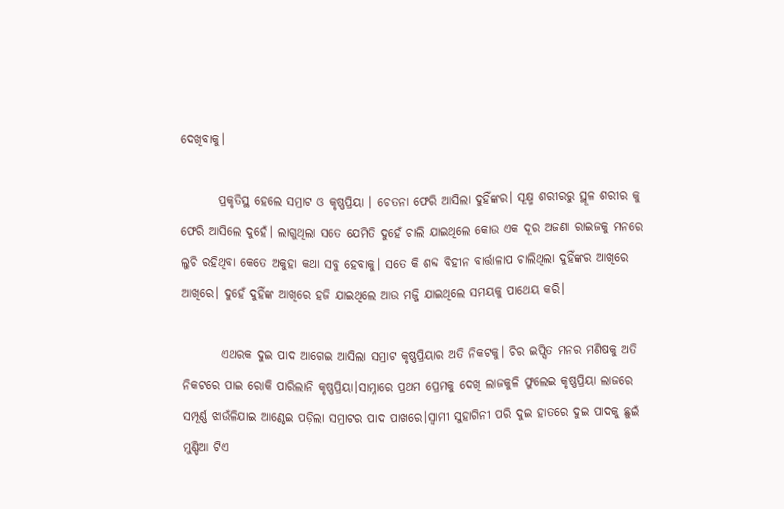ଦେଖିବାକୁ।

        ପ୍ରକୃତିସ୍ଥ ହେଲେ ସମ୍ରାଟ ଓ କୃଷ୍ଣପ୍ରିୟା । ଚେତନା ଫେରି ଆସିଲା ଦୁହିଁଙ୍କର। ସୂକ୍ଷ୍ମ ଶରୀରରୁ ସ୍ଥୂଳ ଶରୀର କୁ ଫେରି ଆସିଲେ ଦୁହେଁ। ଲାଗୁଥିଲା ସତେ ଯେମିତି ଦୁହେଁ ଚାଲି ଯାଇଥିଲେ କୋଉ ଏକ ଦୂର ଅଜଣା ରାଇଜକୁ ମନରେ ଲୁଚି ରହିଥିବା କେତେ ଅକୁହା କଥା ସବୁ ହେବାକୁ। ସତେ କି ଶବ୍ଦ ବିହୀନ ବାର୍ତ୍ତାଳାପ ଚାଲିଥିଲା ଦୁହିଁଙ୍କର ଆଖିରେ ଆଖିରେ। ଦୁହେଁ ଦୁହିଁଙ୍କ ଆଖିରେ ହଜି ଯାଇଥିଲେ ଆଉ ମଜ୍ଜି ଯାଇଥିଲେ ସମୟକୁ ପାଥେୟ କରି।

        ଏଥରକ ଦୁଇ ପାଦ ଆଗେଇ ଆସିଲା ସମ୍ରାଟ କୃଷ୍ଣପ୍ରିୟାର ଅତି ନିକଟକୁ। ଚିର ଇପ୍ସିତ ମନର ମଣିଷକୁ ଅତି ନିକଟରେ ପାଇ ରୋକି ପାରିଲାନି କୃଷ୍ଣପ୍ରିୟା।ସାମ୍ନାରେ ପ୍ରଥମ ପ୍ରେମକୁ ଦେଖି ଲାଜକୁଳି ଫୁଲେଇ କୃଷ୍ଣପ୍ରିୟା ଲାଜରେ ସମ୍ପୂର୍ଣ୍ଣ ଝାଉଁଳିଯାଇ ଆଣ୍ଠେଇ ପଡ଼ିଲା ସମ୍ରାଟର ପାଦ ପାଖରେ।ସ୍ୱାମୀ ସୁହାଗିନୀ ପରି ଦୁଇ ହାତରେ ଦୁଇ ପାଦକୁ ଛୁଇଁ ମୁଣ୍ଡିଆ ଟିଏ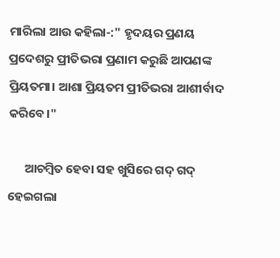ମାରିଲା ଆଉ କହିଲା-:" ହୃଦୟର ପ୍ରଣୟ ପ୍ରଦେଶରୁ ପ୍ରୀତିଭରା ପ୍ରଣାମ କରୁଛି ଆପଣଙ୍କ ପ୍ରିୟତମା। ଆଶା ପ୍ରିୟତମ ପ୍ରୀତିଭରା ଆଶୀର୍ବାଦ କରିବେ।"

      ଆଚମ୍ବିତ ହେବା ସହ ଖୁସିରେ ଗଦ୍ ଗଦ୍ ହେଇଗଲା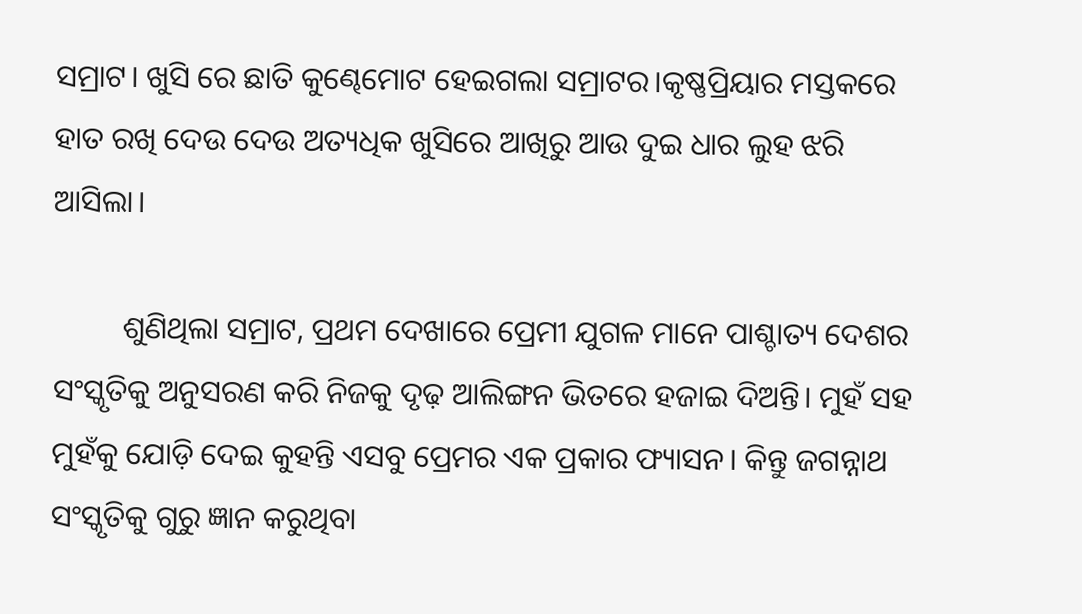ସମ୍ରାଟ। ଖୁସି ରେ ଛାତି କୁଣ୍ଢେମୋଟ ହେଇଗଲା ସମ୍ରାଟର।କୃଷ୍ଣପ୍ରିୟାର ମସ୍ତକରେ ହାତ ରଖି ଦେଉ ଦେଉ ଅତ୍ୟଧିକ ଖୁସିରେ ଆଖିରୁ ଆଉ ଦୁଇ ଧାର ଲୁହ ଝରି ଆସିଲା।

         ଶୁଣିଥିଲା ସମ୍ରାଟ, ପ୍ରଥମ ଦେଖାରେ ପ୍ରେମୀ ଯୁଗଳ ମାନେ ପାଶ୍ଚାତ୍ୟ ଦେଶର ସଂସ୍କୃତିକୁ ଅନୁସରଣ କରି ନିଜକୁ ଦୃଢ଼ ଆଲିଙ୍ଗନ ଭିତରେ ହଜାଇ ଦିଅନ୍ତି। ମୁହଁ ସହ ମୁହଁକୁ ଯୋଡ଼ି ଦେଇ କୁହନ୍ତି ଏସବୁ ପ୍ରେମର ଏକ ପ୍ରକାର ଫ୍ୟାସନ। କିନ୍ତୁ ଜଗନ୍ନାଥ ସଂସ୍କୃତିକୁ ଗୁରୁ ଜ୍ଞାନ କରୁଥିବା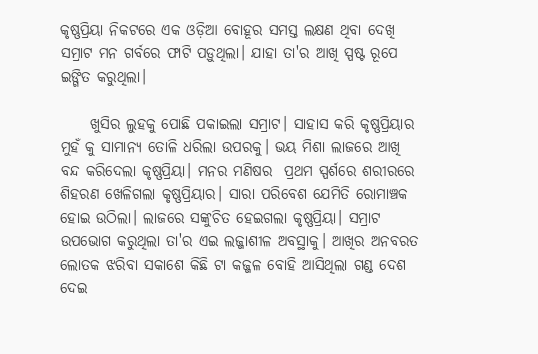କୃଷ୍ଣପ୍ରିୟା ନିକଟରେ ଏକ ଓଡ଼ିଆ ବୋହୂର ସମସ୍ତ ଲକ୍ଷଣ ଥିବା ଦେଖି ସମ୍ରାଟ ମନ ଗର୍ବରେ ଫାଟି ପଡ଼ୁଥିଲା। ଯାହା ତା'ର ଆଖି ସ୍ପଷ୍ଟ ରୂପେ ଇଙ୍ଗିତ କରୁଥିଲା।

     ଖୁସିର ଲୁହକୁ ପୋଛି ପକାଇଲା ସମ୍ରାଟ। ସାହାସ କରି କୃଷ୍ଣପ୍ରିୟାର ମୁହଁ କୁ ସାମାନ୍ୟ ତୋଳି ଧରିଲା ଉପରକୁ। ଭୟ ମିଶା ଲାଜରେ ଆଖି ବନ୍ଦ କରିଦେଲା କୃଷ୍ଣପ୍ରିୟା। ମନର ମଣିଷର  ପ୍ରଥମ ସ୍ପର୍ଶରେ ଶରୀରରେ ଶିହରଣ ଖେଳିଗଲା କୃଷ୍ଣପ୍ରିୟାର। ସାରା ପରିବେଶ ଯେମିତି ରୋମାଞ୍ଚକ ହୋଇ ଉଠିଲା। ଲାଜରେ ସଙ୍କୁଚିତ ହେଇଗଲା କୃଷ୍ଣପ୍ରିୟା। ସମ୍ରାଟ ଉପଭୋଗ କରୁଥିଲା ତା'ର ଏଇ ଲଜ୍ଜାଶୀଳ ଅବସ୍ଥାକୁ। ଆଖିର ଅନବରତ ଲୋତକ ଝରିବା ସକାଶେ କିଛି ଟା କଜ୍ଜଳ ବୋହି ଆସିଥିଲା ଗଣ୍ଡ ଦେଶ ଦେଇ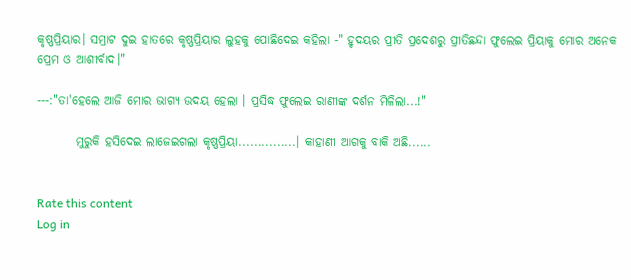କୃଷ୍ଣପ୍ରିୟାର। ସମ୍ରାଟ ଦୁଇ ହାତରେ କୃଷ୍ଣପ୍ରିୟାର ଲୁହକୁ ପୋଛିଦେଇ କହିଲା -" ହୃଦୟର ପ୍ରୀତି ପ୍ରଦେଶରୁ ପ୍ରୀତିଛନ୍ଦା ଫୁଲେଇ ପ୍ରିୟାକୁ ମୋର ଅନେକ ପ୍ରେମ ଓ ଆଶୀର୍ବାଦ।"

---:"ତା'ହେଲେ ଆଜି ମୋର ଭାଗ୍ୟ ଉଦୟ ହେଲା । ପ୍ରସିଦ୍ଧ ଫୁଲେଇ ରାଣୀଙ୍କ ଦର୍ଶନ ମିଳିଲା...!"

        ମୁରୁକି ହସିଦେଇ ଲାଜେଇଗଲା କୃଷ୍ଣପ୍ରିୟା...............। କାହାଣୀ ଆଗକୁ ବାକି ଅଛି......


Rate this content
Log in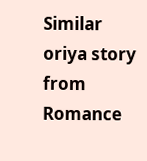Similar oriya story from Romance